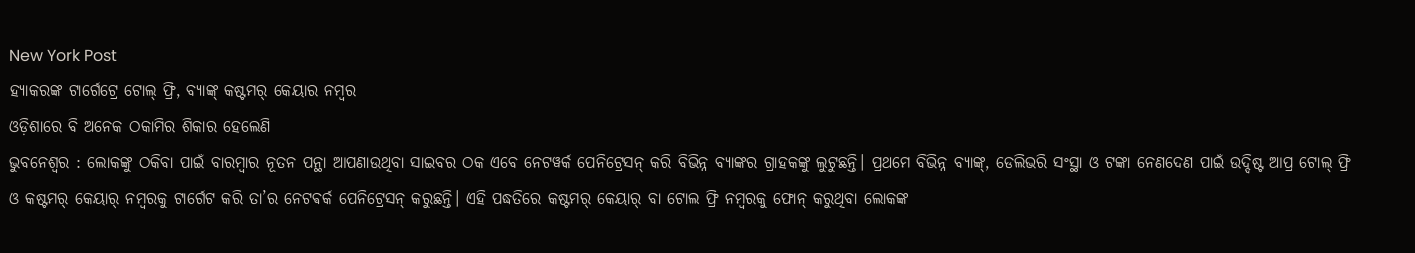New York Post
ହ୍ୟାକରଙ୍କ ଟାର୍ଗେଟ୍ରେ ଟୋଲ୍ ଫ୍ରି, ବ୍ୟାଙ୍କ୍ କଷ୍ଟମର୍ କେୟାର ନମ୍ବର
ଓଡ଼ିଶାରେ ବି ଅନେକ ଠକାମିର ଶିକାର ହେଲେଣି
ଭୁବନେଶ୍ବର : ଲୋକଙ୍କୁ ଠକିବା ପାଇଁ ବାରମ୍ବାର ନୂତନ ପନ୍ଥା ଆପଣାଉଥିବା ସାଇବର ଠକ ଏବେ ନେଟୱର୍କ ପେନିଟ୍ରେସନ୍ କରି ବିଭିନ୍ନ ବ୍ୟାଙ୍କର ଗ୍ରାହକଙ୍କୁ ଲୁଟୁଛନ୍ତି। ପ୍ରଥମେ ବିଭିନ୍ନ ବ୍ୟାଙ୍କ୍, ଡେଲିଭରି ସଂସ୍ଥା ଓ ଟଙ୍କା ନେଣଦେଣ ପାଇଁ ଉଦ୍ଦିଷ୍ଟ ଆପ୍ର ଟୋଲ୍ ଫ୍ରି ଓ କଷ୍ଟମର୍ କେୟାର୍ ନମ୍ବରକୁ ଟାର୍ଗେଟ କରି ତା’ର ନେଟଵର୍କ ପେନିଟ୍ରେସନ୍ କରୁଛନ୍ତି। ଏହି ପଦ୍ଧତିରେ କଷ୍ଟମର୍ କେୟାର୍ ବା ଟୋଲ ଫ୍ରି ନମ୍ବରକୁ ଫୋନ୍ କରୁଥିବା ଲୋକଙ୍କ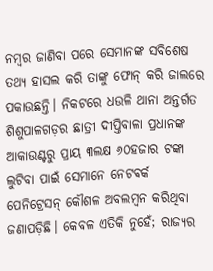ନମ୍ବର ଜାଣିବା ପରେ ସେମାନଙ୍କ ସବିଶେଷ ତଥ୍ୟ ହାସଲ କରି ତାଙ୍କୁ ଫୋନ୍ କରି ଜାଲରେ ପକାଉଛନ୍ତି। ନିକଟରେ ଧଉଳି ଥାନା ଅନ୍ତର୍ଗତ ଶିଶୁପାଳଗଡ଼ର ଛାତ୍ରୀ ଦୀପ୍ତିବାଳା ପ୍ରଧାନଙ୍କ ଆକାଉଣ୍ଟରୁ ପ୍ରାୟ ୩ଲକ୍ଷ ୬୦ହଜାର ଟଙ୍କା ଲୁଟିବା ପାଇଁ ସେମାନେ ନେଟଵର୍କ ପେନିଟ୍ରେସନ୍ କୌଶଳ ଅବଲମ୍ବନ କରିଥିବା ଜଣାପଡ଼ିଛି। କେବଳ ଏତିକି ନୁହେଁ; ରାଜ୍ୟର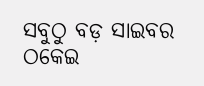ସବୁଠୁ ବଡ଼ ସାଇବର ଠକେଇ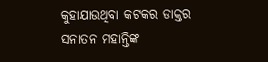କୁହାଯାଉଥିବା କଟକର ଡାକ୍ତର ସନାତନ ମହାନ୍ତିଙ୍କ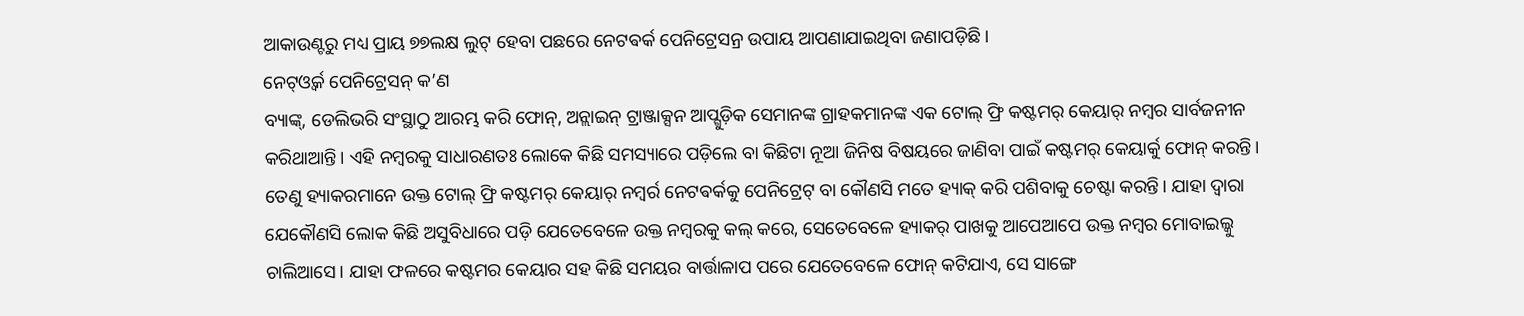ଆକାଉଣ୍ଟରୁ ମଧ୍ୟ ପ୍ରାୟ ୭୭ଲକ୍ଷ ଲୁଟ୍ ହେବା ପଛରେ ନେଟଵର୍କ ପେନିଟ୍ରେସନ୍ର ଉପାୟ ଆପଣାଯାଇଥିବା ଜଣାପଡ଼ିଛି।
ନେଟ୍ଓ୍ୱର୍କ ପେନିଟ୍ରେସନ୍ କ’ଣ
ବ୍ୟାଙ୍କ୍, ଡେଲିଭରି ସଂସ୍ଥାଠୁ ଆରମ୍ଭ କରି ଫୋନ୍, ଅନ୍ଲାଇନ୍ ଟ୍ରାଞ୍ଜାକ୍ସନ ଆପ୍ଗୁଡ଼ିକ ସେମାନଙ୍କ ଗ୍ରାହକମାନଙ୍କ ଏକ ଟୋଲ୍ ଫ୍ରି କଷ୍ଟମର୍ କେୟାର୍ ନମ୍ବର ସାର୍ବଜନୀନ କରିଥାଆନ୍ତି। ଏହି ନମ୍ବରକୁ ସାଧାରଣତଃ ଲୋକେ କିଛି ସମସ୍ୟାରେ ପଡ଼ିଲେ ବା କିଛିଟା ନୂଆ ଜିନିଷ ବିଷୟରେ ଜାଣିବା ପାଇଁ କଷ୍ଟମର୍ କେୟାର୍କୁ ଫୋନ୍ କରନ୍ତି। ତେଣୁ ହ୍ୟାକରମାନେ ଉକ୍ତ ଟୋଲ୍ ଫ୍ରି କଷ୍ଟମର୍ କେୟାର୍ ନମ୍ବର୍ର ନେଟଵର୍କକୁ ପେନିଟ୍ରେଟ୍ ବା କୌଣସି ମତେ ହ୍ୟାକ୍ କରି ପଶିବାକୁ ଚେଷ୍ଟା କରନ୍ତି। ଯାହା ଦ୍ବାରା ଯେକୌଣସି ଲୋକ କିଛି ଅସୁବିଧାରେ ପଡ଼ି ଯେତେବେଳେ ଉକ୍ତ ନମ୍ବରକୁ କଲ୍ କରେ, ସେତେବେଳେ ହ୍ୟାକର୍ ପାଖକୁ ଆପେଆପେ ଉକ୍ତ ନମ୍ବର ମୋବାଇଲ୍କୁ ଚାଲିଆସେ। ଯାହା ଫଳରେ କଷ୍ଟମର କେୟାର ସହ କିଛି ସମୟର ବାର୍ତ୍ତାଳାପ ପରେ ଯେତେବେଳେ ଫୋନ୍ କଟିଯାଏ, ସେ ସାଙ୍ଗେ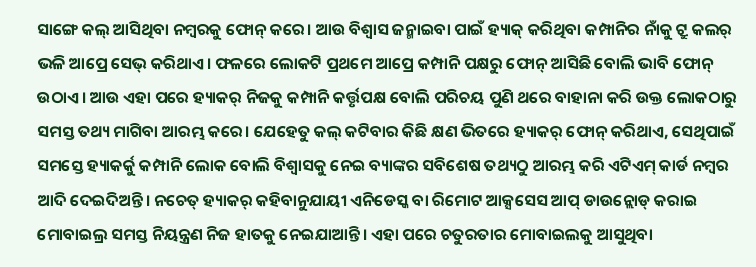ସାଙ୍ଗେ କଲ୍ ଆସିଥିବା ନମ୍ବରକୁ ଫୋନ୍ କରେ। ଆଉ ବିଶ୍ବାସ ଜନ୍ମାଇବା ପାଇଁ ହ୍ୟାକ୍ କରିଥିବା କମ୍ପାନିର ନାଁକୁ ଟ୍ରୁ କଲର୍ ଭଳି ଆପ୍ରେ ସେଭ୍ କରିଥାଏ। ଫଳରେ ଲୋକଟି ପ୍ରଥମେ ଆପ୍ରେ କମ୍ପାନି ପକ୍ଷରୁ ଫୋନ୍ ଆସିଛି ବୋଲି ଭାବି ଫୋନ୍ ଉଠାଏ। ଆଉ ଏହା ପରେ ହ୍ୟାକର୍ ନିଜକୁ କମ୍ପାନି କର୍ତ୍ତୃପକ୍ଷ ବୋଲି ପରିଚୟ ପୁଣି ଥରେ ବାହାନା କରି ଉକ୍ତ ଲୋକଠାରୁ ସମସ୍ତ ତଥ୍ୟ ମାଗିବା ଆରମ୍ଭ କରେ। ଯେହେତୁ କଲ୍ କଟିବାର କିଛି କ୍ଷଣ ଭିତରେ ହ୍ୟାକର୍ ଫୋନ୍ କରିଥାଏ, ସେଥିପାଇଁ ସମସ୍ତେ ହ୍ୟାକର୍କୁ କମ୍ପାନି ଲୋକ ବୋଲି ବିଶ୍ବାସକୁ ନେଇ ବ୍ୟାଙ୍କର ସବିଶେଷ ତଥ୍ୟଠୁ ଆରମ୍ଭ କରି ଏଟିଏମ୍ କାର୍ଡ ନମ୍ବର ଆଦି ଦେଇଦିଅନ୍ତି। ନଚେତ୍ ହ୍ୟାକର୍ କହିବାନୁଯାୟୀ ଏନିଡେସ୍କ ବା ରିମୋଟ ଆକ୍ସସେସ ଆପ୍ ଡାଉନ୍ଲୋଡ୍ କରାଇ ମୋବାଇଲ୍ର ସମସ୍ତ ନିୟନ୍ତ୍ରଣ ନିଜ ହାତକୁ ନେଇଯାଆନ୍ତି। ଏହା ପରେ ଚତୁରତାର ମୋବାଇଲକୁ ଆସୁଥିବା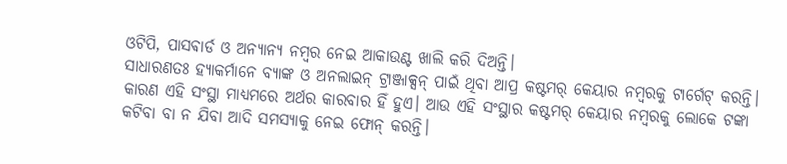ଓଟିପି, ପାସଵାର୍ଡ ଓ ଅନ୍ୟାନ୍ୟ ନମ୍ବର ନେଇ ଆକାଉଣ୍ଟ ଖାଲି କରି ଦିଅନ୍ତି।
ସାଧାରଣତଃ ହ୍ୟାକର୍ମାନେ ବ୍ୟାଙ୍କ ଓ ଅନଲାଇନ୍ ଟ୍ରାଞ୍ଜାକ୍ସନ୍ ପାଇଁ ଥିବା ଆପ୍ର କଷ୍ଟମର୍ କେୟାର ନମ୍ବରକୁ ଟାର୍ଗେଟ୍ କରନ୍ତି। କାରଣ ଏହି ସଂସ୍ଥା ମାଧ୍ୟମରେ ଅର୍ଥର କାରବାର ହିଁ ହୁଏ। ଆଉ ଏହି ସଂସ୍ଥାର କଷ୍ଟମର୍ କେୟାର ନମ୍ବରକୁ ଲୋକେ ଟଙ୍କା କଟିବା ବା ନ ଯିବା ଆଦି ସମସ୍ୟାକୁ ନେଇ ଫୋନ୍ କରନ୍ତି।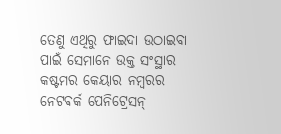ତେଣୁ ଏଥିରୁ ଫାଇଦା ଉଠାଇବା ପାଇଁ ସେମାନେ ଉକ୍ତ ସଂସ୍ଥାର କଷ୍ଟମର କେୟାର ନମ୍ବରର ନେଟଵର୍କ ପେନିଟ୍ରେସନ୍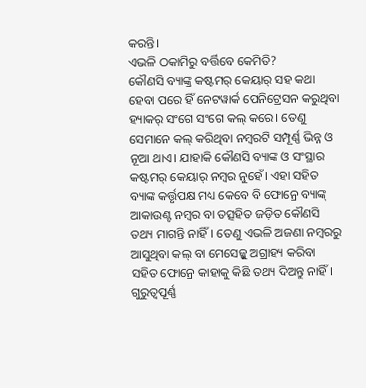କରନ୍ତି।
ଏଭଳି ଠକାମିରୁ ବର୍ତ୍ତିବେ କେମିତି?
କୌଣସି ବ୍ୟାଙ୍କ୍ର କଷ୍ଟମର୍ କେୟାର୍ ସହ କଥା ହେବା ପରେ ହିଁ ନେଟୱାର୍କ ପେନିଟ୍ରେସନ କରୁଥିବା ହ୍ୟାକର୍ ସଂଗେ ସଂଗେ କଲ୍ କରେ। ତେଣୁ ସେମାନେ କଲ୍ କରିଥିବା ନମ୍ବରଟି ସମ୍ପୂର୍ଣ୍ଣ ଭିନ୍ନ ଓ ନୂଆ ଥାଏ। ଯାହାକି କୌଣସି ବ୍ୟାଙ୍କ ଓ ସଂସ୍ଥାର କଷ୍ଟମର୍ କେୟାର୍ ନମ୍ବର ନୁହେଁ। ଏହା ସହିତ ବ୍ୟାଙ୍କ କର୍ତ୍ତୃପକ୍ଷ ମଧ୍ୟ କେବେ ବି ଫୋନ୍ରେ ବ୍ୟାଙ୍କ୍ ଆକାଉଣ୍ଟ ନମ୍ବର ବା ତତ୍ସହିତ ଜଡ଼ିତ କୌଣସି ତଥ୍ୟ ମାଗନ୍ତି ନାହିଁ। ତେଣୁ ଏଭଳି ଅଜଣା ନମ୍ବରରୁ ଆସୁଥିବା କଲ୍ ବା ମେସେଜ୍କୁ ଅଗ୍ରାହ୍ୟ କରିବା ସହିତ ଫୋନ୍ରେ କାହାକୁ କିଛି ତଥ୍ୟ ଦିଅନ୍ତୁ ନାହିଁ। ଗୁରୁତ୍ବପୂର୍ଣ୍ଣ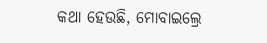କଥା ହେଉଛି, ମୋବାଇଲ୍ରେ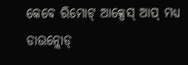କେବେ ରିମୋଟ୍ ଆକ୍ସେସ୍ ଆପ୍ ମଧ୍ୟ ଡାଉନ୍ଲୋଡ୍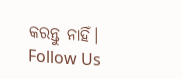କରନ୍ତୁ ନାହିଁ।
Follow Us